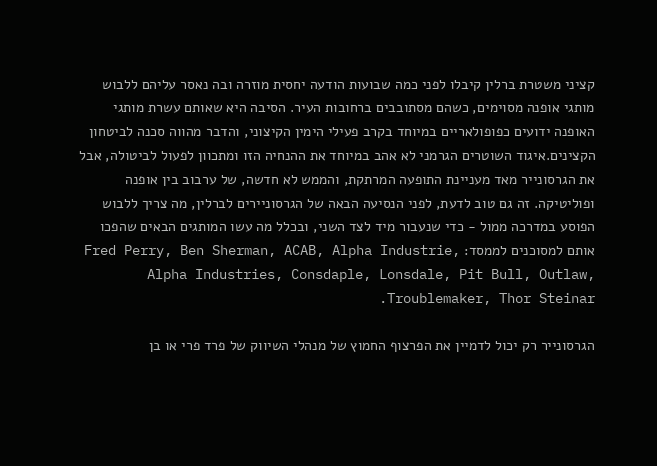קציני משטרת ברלין קיבלו לפני כמה שבועות הודעה יחסית מוזרה ובה נאסר עליהם ללבוש מותגי אופנה מסוימים, כשהם מסתובבים ברחובות העיר. הסיבה היא שאותם עשרת מותגי האופנה ידועים כפופולאריים במיוחד בקרב פעילי הימין הקיצוני, והדבר מהווה סכנה לביטחון הקצינים.איגוד השוטרים הגרמני לא אהב במיוחד את ההנחיה הזו ומתכוון לפעול לביטולה, אבל את הגרסונייר מאד מעניינת התופעה המרתקת, והממש לא חדשה, של ערבוב בין אופנה ופוליטיקה. זה גם טוב לדעת, לפני הנסיעה הבאה של הגרסוניירים לברלין, מה צריך ללבוש הפוסע במדרכה ממול - כדי שנעבור מיד לצד השני, ובכלל מה עשו המותגים הבאים שהפכו אותם למסוכנים לממסד: Fred Perry, Ben Sherman, ACAB, Alpha Industrie, Alpha Industries, Consdaple, Lonsdale, Pit Bull, Outlaw, Troublemaker, Thor Steinar.

הגרסונייר רק יכול לדמיין את הפרצוף החמוץ של מנהלי השיווק של פרד פרי או בן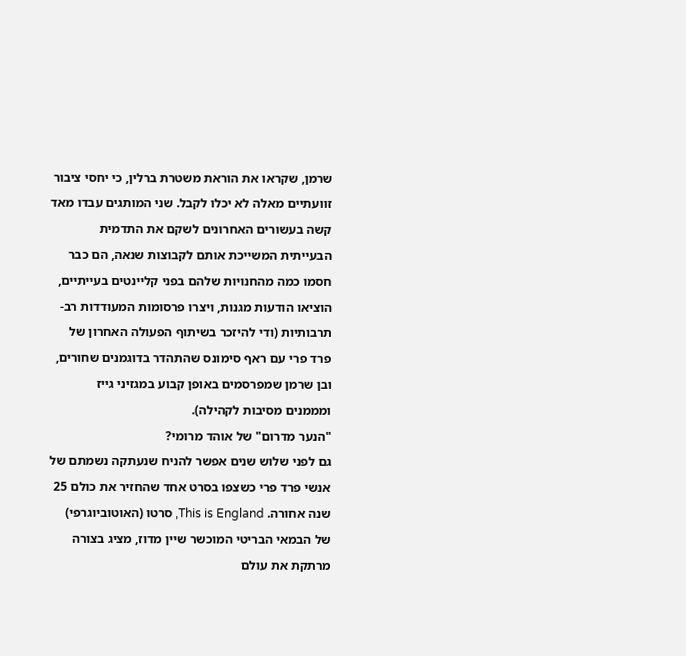שרמן, שקראו את הוראת משטרת ברלין, כי יחסי ציבור זוועתיים מאלה לא יכלו לקבל. שני המותגים עבדו מאד קשה בעשורים האחרונים לשקם את התדמית הבעייתית המשייכת אותם לקבוצות שנאה, הם כבר חסמו כמה מהחנויות שלהם בפני קליינטים בעייתיים, הוציאו הודעות מגנות, ויצרו פרסומות המעודדות רב-תרבותיות (ודי להיזכר בשיתוף הפעולה האחרון של פרד פרי עם ראף סימונס שהתהדר בדוגמנים שחורים, ובן שרמן שמפרסמים באופן קבוע במגזיני גייז ומממנים מסיבות לקהילה).
"הנער מדרום" של אוהד מרומי?
גם לפני שלוש שנים אפשר להניח שנעתקה נשמתם של אנשי פרד פרי כשצפו בסרט אחד שהחזיר את כולם 25 שנה אחורה. This is England, סרטו (האוטוביוגרפי) של הבמאי הבריטי המוכשר שיין מדוז, מציג בצורה מרתקת את עולם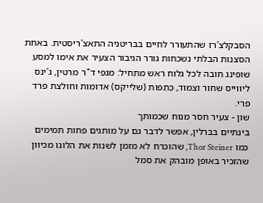הסבקלצ'רז שהתעורר לחיים בבריטניה התאצ'ריסטית. באחת הסצנות הבלתי נשכחות גורר הגיבור הצעיר את אימו למסע שופינג חובה לכל גלוח ראש מתחיל: מגפי ד"ר מרטין, ג'ינס ליווייס שחור וצמוד, כְּתֵפוֹת (שלייקס) אדומות וחולצת פרד פרי.
שון - צעיר חסר מנוח שכמותך
בינתיים בברלין, אפשר לדבר גם על מותגים פחות תמימים כמו Thor Steiner, שהוכרח לא מזמן לשנות את הלוגו מכיוון שהזכיר באופן מובהק את סמל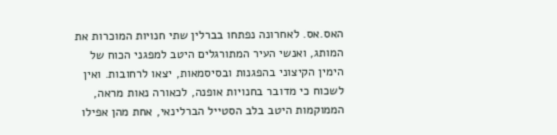האס.אס. לאחרונה נפתחו בברלין שתי חנויות המוכרות את המותג, ואנשי העיר המתורגלים היטב למפגני הכוח של הימין הקיצוני בהפגנות ובסיסמאות, יצאו לרחובות. ואין לשכוח כי מדובר בחנויות אופנה, לכאורה נאות מראה, הממוקמות היטב בלב הסטייל הברלינאי, אחת מהן אפילו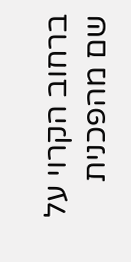ברחוב הקרוי על שם מהפכנית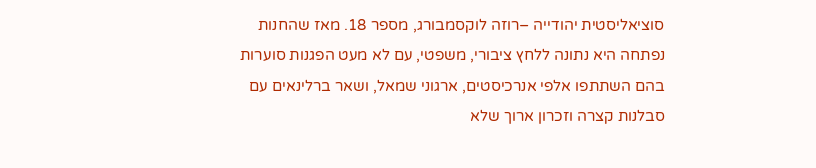סוציאליסטית יהודייה –רוזה לוקסמבורג, מספר 18. מאז שהחנות נפתחה היא נתונה ללחץ ציבורי, משפטי, עם לא מעט הפגנות סוערות בהם השתתפו אלפי אנרכיסטים, ארגוני שמאל, ושאר ברלינאים עם סבלנות קצרה וזכרון ארוך שלא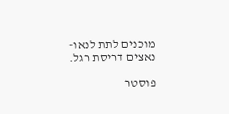מוכנים לתת לנאו-נאצים דריסת רגל.

פוסטר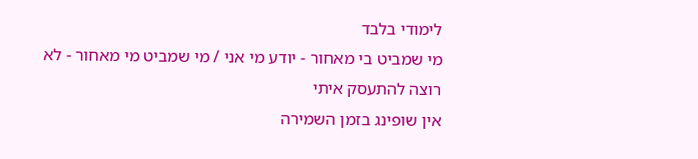לימודי בלבד
מי שמביט בי מאחור - יודע מי אני / מי שמביט מי מאחור - לא רוצה להתעסק איתי
אין שופינג בזמן השמירה